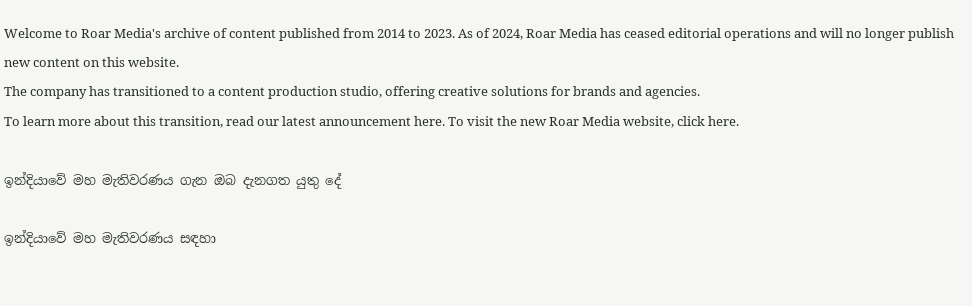Welcome to Roar Media's archive of content published from 2014 to 2023. As of 2024, Roar Media has ceased editorial operations and will no longer publish new content on this website.
The company has transitioned to a content production studio, offering creative solutions for brands and agencies.
To learn more about this transition, read our latest announcement here. To visit the new Roar Media website, click here.

ඉන්දියාවේ මහ මැතිවරණය ගැන ඔබ දැනගත යුතු දේ

ඉන්දියාවේ මහ මැතිවරණය සඳහා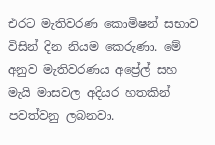එරට මැතිවරණ කොමිෂන් සභාව විසින් දින නියම කෙරුණා. මේ අනුව මැතිවරණය අප්‍රේල් සහ මැයි මාසවල අදියර හතකින් පවත්වනු ලබනවා.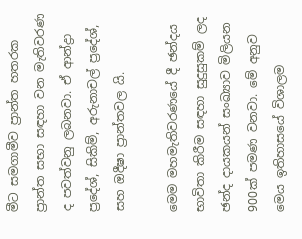මීට සමගාමීව ප්‍රාන්ත හතරක ප්‍රාන්ත සභා සඳහා වන මැතිවරණ ද පවත්වනු ලබනවා. ඒ ආන්ද්‍රා ප්‍රදේශ්, සිකිම්, අරුනාචල් ප්‍රදේශ්, සහ ඔදීෂා ප්‍රාන්තවල යි.

මෙම මහමැතිවරණයේ දී ඡන්දය භාවිතා කිරීම සඳහා සුදුසුකම් ලද ඡන්ද දායකයන් සංඛ්‍යාව මිලියන 900ක් පමණ වනවා. මේ අනුව මෙය ඉතිහාසයේ විශාලම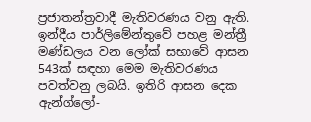ප්‍රජාතන්ත්‍රවාදී මැතිවරණය වනු ඇති. ඉන්දීය පාර්ලිමේන්තුවේ පහළ මන්ත්‍රී මණ්ඩලය වන ලෝක් සභාවේ ආසන 543ක් සඳහා මෙම මැතිවරණය පවත්වනු ලබයි. ඉතිරි ආසන දෙක ඇන්ග්ලෝ-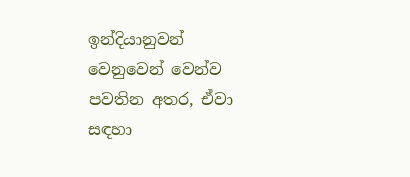ඉන්දියානුවන් වෙනුවෙන් වෙන්ව පවතින අතර, ඒවා සඳහා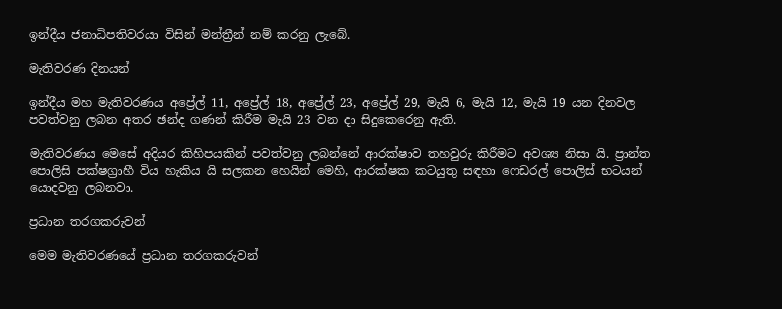ඉන්දීය ජනාධිපතිවරයා විසින් මන්ත්‍රීන් නම් කරනු ලැබේ.

මැතිවරණ දිනයන්

ඉන්දීය මහ මැතිවරණය අප්‍රේල් 11, අප්‍රේල් 18, අප්‍රේල් 23, අප්‍රේල් 29, මැයි 6, මැයි 12, මැයි 19 යන දිනවල පවත්වනු ලබන අතර ඡන්ද ගණන් කිරීම මැයි 23 වන දා සිදුකෙරෙනු ඇති.

මැතිවරණය මෙසේ අදියර කිහිපයකින් පවත්වනු ලබන්නේ ආරක්ෂාව තහවුරු කිරීමට අවශ්‍ය නිසා යි. ප්‍රාන්ත පොලිසි පක්ෂග්‍රාහී විය හැකිය යි සලකන හෙයින් මෙහි, ආරක්ෂක කටයුතු සඳහා ෆෙඩරල් පොලිස් භටයන් යොදවනු ලබනවා.

ප්‍රධාන තරගකරුවන්

මෙම මැතිවරණයේ ප්‍රධාන තරගකරුවන්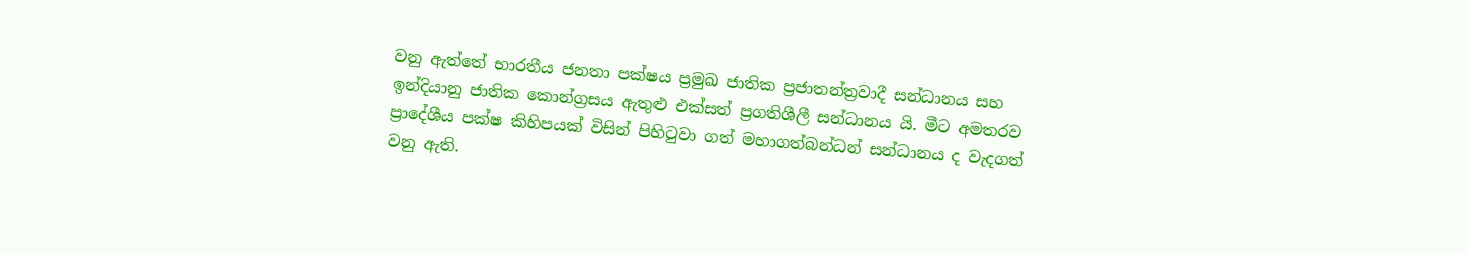වනු ඇත්තේ භාරතීය ජනතා පක්ෂය ප්‍රමුඛ ජාතික ප්‍රජාතන්ත්‍රවාදී සන්ධානය සහ ඉන්දියානු ජාතික කොන්ග්‍රසය ඇතුළු එක්සත් ප්‍රගතිශීලී සන්ධානය යි. මීට අමතරව ප්‍රාදේශීය පක්ෂ කිහිපයක් විසින් පිහිටුවා ගත් මහාගත්බන්ධන් සන්ධානය ද වැදගත් වනු ඇති.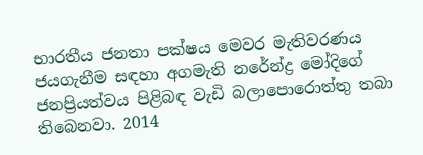භාරතීය ජනතා පක්ෂය මෙවර මැතිවරණය ජයගැනීම සඳහා අගමැති නරේන්ද්‍ර මෝදිගේ ජනප්‍රියත්වය පිළිබඳ වැඩි බලාපොරොත්තු තබා තිබෙනවා. 2014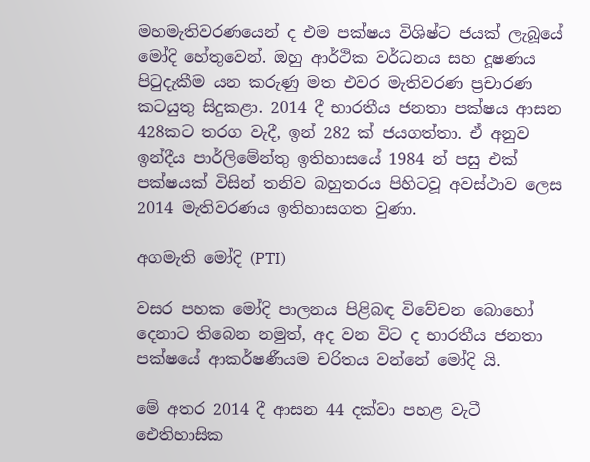මහමැතිවරණයෙන් ද එම පක්ෂය විශිෂ්ට ජයක් ලැබූයේ මෝදි හේතුවෙන්. ඔහු ආර්ථික වර්ධනය සහ දූෂණය පිටුදැකීම යන කරුණු මත එවර මැතිවරණ ප්‍රචාරණ කටයුතු සිදුකළා. 2014 දී භාරතීය ජනතා පක්ෂය ආසන 428කට තරග වැදී, ඉන් 282 ක් ජයගත්තා. ඒ අනුව ඉන්දීය පාර්ලිමේන්තු ඉතිහාසයේ 1984 න් පසු එක් පක්ෂයක් විසින් තනිව බහුතරය පිහිටවූ අවස්ථාව ලෙස 2014 මැතිවරණය ඉතිහාසගත වුණා.

අගමැති මෝදි (PTI)

වසර පහක මෝදි පාලනය පිළිබඳ විවේචන බොහෝ දෙනාට තිබෙන නමුත්, අද වන විට ද භාරතීය ජනතා පක්ෂයේ ආකර්ෂණීයම චරිතය වන්නේ මෝදි යි.

මේ අතර 2014 දී ආසන 44 දක්වා පහළ වැටී ඓතිහාසික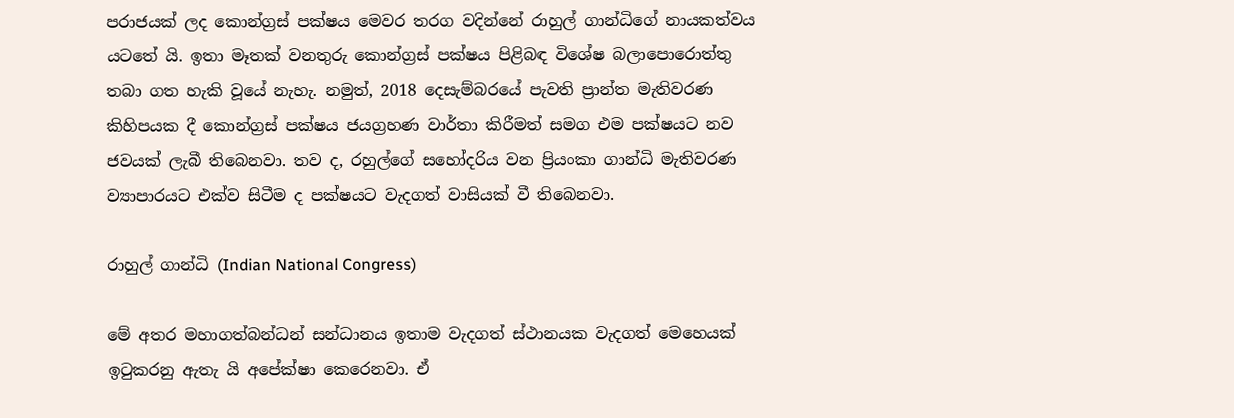පරාජයක් ලද කොන්ග්‍රස් පක්ෂය මෙවර තරග වදින්නේ රාහුල් ගාන්ධිගේ නායකත්වය යටතේ යි. ඉතා මෑතක් වනතුරු කොන්ග්‍රස් පක්ෂය පිළිබඳ විශේෂ බලාපොරොත්තු තබා ගත හැකි වූයේ නැහැ. නමුත්, 2018 දෙසැම්බරයේ පැවති ප්‍රාන්ත මැතිවරණ කිහිපයක දී කොන්ග්‍රස් පක්ෂය ජයග්‍රහණ වාර්තා කිරීමත් සමග එම පක්ෂයට නව ජවයක් ලැබී තිබෙනවා. තව ද, රහුල්ගේ සහෝදරිය වන ප්‍රියංකා ගාන්ධි මැතිවරණ ව්‍යාපාරයට එක්ව සිටීම ද පක්ෂයට වැදගත් වාසියක් වී තිබෙනවා.

රාහුල් ගාන්ධි (Indian National Congress)

මේ අතර මහාගත්බන්ධන් සන්ධානය ඉතාම වැදගත් ස්ථානයක වැදගත් මෙහෙයක් ඉටුකරනු ඇතැ යි අපේක්ෂා කෙරෙනවා. ඒ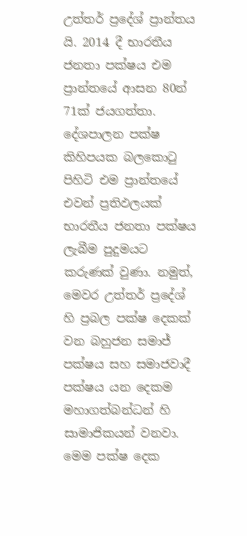උත්තර් ප්‍රදේශ් ප්‍රාන්තය යි. 2014 දී භාරතීය ජනතා පක්ෂය එම ප්‍රාන්තයේ ආසන 80න් 71ක් ජයගත්තා. දේශපාලන පක්ෂ කිහිපයක බලකොටු පිහිටි එම ප්‍රාන්තයේ එවන් ප්‍රතිඵලයක් භාරතීය ජනතා පක්ෂය ලැබීම පුදුමයට කරුණක් වුණා. නමුත්, මෙවර උත්තර් ප්‍රදේශ් හි ප්‍රබල පක්ෂ දෙකක් වන බහුජන සමාජ් පක්ෂය සහ සමාජවාදී පක්ෂය යන දෙකම මහාගත්බන්ධන් හි සාමාජිකයන් වනවා. මෙම පක්ෂ දෙක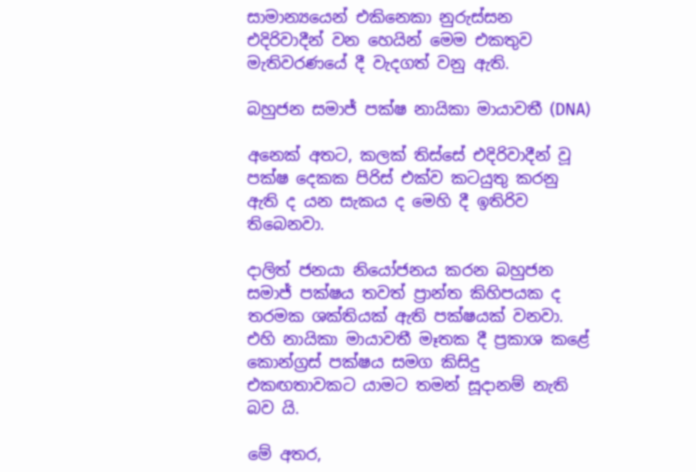සාමාන්‍යයෙන් එකිනෙකා නුරුස්සන එදිරිවාදීන් වන හෙයින් මෙම එකතුව මැතිවරණයේ දී වැදගත් වනු ඇති.

බහුජන සමාජ් පක්ෂ නායිකා මායාවතී (DNA)

අනෙක් අතට, කලක් තිස්සේ එදිරිවාදීන් වූ පක්ෂ දෙකක පිරිස් එක්ව කටයුතු කරනු ඇති ද යන සැකය ද මෙහි දී ඉතිරිව තිබෙනවා.

දාලිත් ජනයා නියෝජනය කරන බහුජන සමාජ් පක්ෂය තවත් ප්‍රාන්ත කිහිපයක ද තරමක ශක්තියක් ඇති පක්ෂයක් වනවා. එහි නායිකා මායාවතී මෑතක දී ප්‍රකාශ කළේ කොන්ග්‍රස් පක්ෂය සමග කිසිදු එකඟතාවකට යාමට තමන් සූදානම් නැති බව යි.

මේ අතර,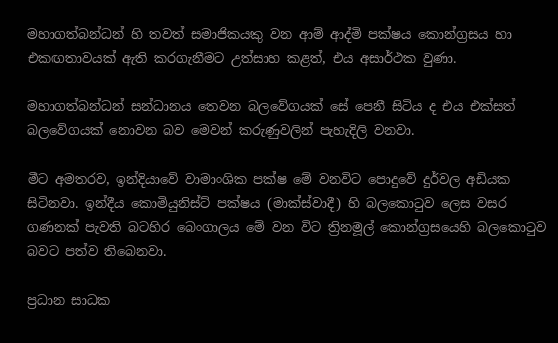මහාගත්බන්ධන් හි තවත් සමාජිකයකු වන ආම් ආද්මි පක්ෂය කොන්ග්‍රසය හා එකඟතාවයක් ඇති කරගැනීමට උත්සාහ කළත්, එය අසාර්ථක වුණා.

මහාගත්බන්ධන් සන්ධානය තෙවන බලවේගයක් සේ පෙනී සිටිය ද එය එක්සත් බලවේගයක් නොවන බව මෙවන් කරුණුවලින් පැහැදිලි වනවා.

මීට අමතරව, ඉන්දියාවේ වාමාංශික පක්ෂ මේ වනවිට පොදුවේ දුර්වල අඩියක සිටිනවා. ඉන්දීය කොමියුනිස්ට් පක්ෂය (මාක්ස්වාදී) හි බලකොටුව ලෙස වසර ගණනක් පැවති බටහිර බෙංගාලය මේ වන විට ත්‍රිනමූල් කොන්ග්‍රසයෙහි බලකොටුව බවට පත්ව තිබෙනවා.

ප්‍රධාන සාධක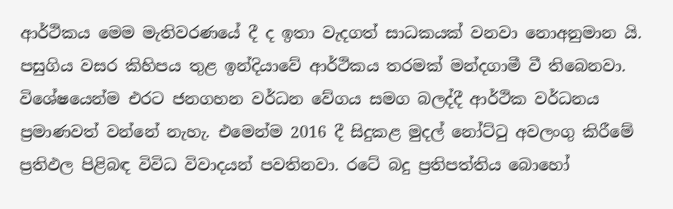ආර්ථිකය මෙම මැතිවරණයේ දී ද ඉතා වැදගත් සාධකයක් වනවා නොඅනුමාන යි. පසුගිය වසර කිහිපය තුළ ඉන්දියාවේ ආර්ථිකය තරමක් මන්දගාමී වී තිබෙනවා. විශේෂයෙන්ම එරට ජනගහන වර්ධන වේගය සමග බලද්දී ආර්ථික වර්ධනය ප්‍රමාණවත් වන්නේ නැහැ. එමෙන්ම 2016 දී සිදුකළ මුදල් නෝට්ටු අවලංගු කිරීමේ ප්‍රතිඵල පිළිබඳ විවිධ විවාදයන් පවතිනවා. රටේ බදු ප්‍රතිපත්තිය බොහෝ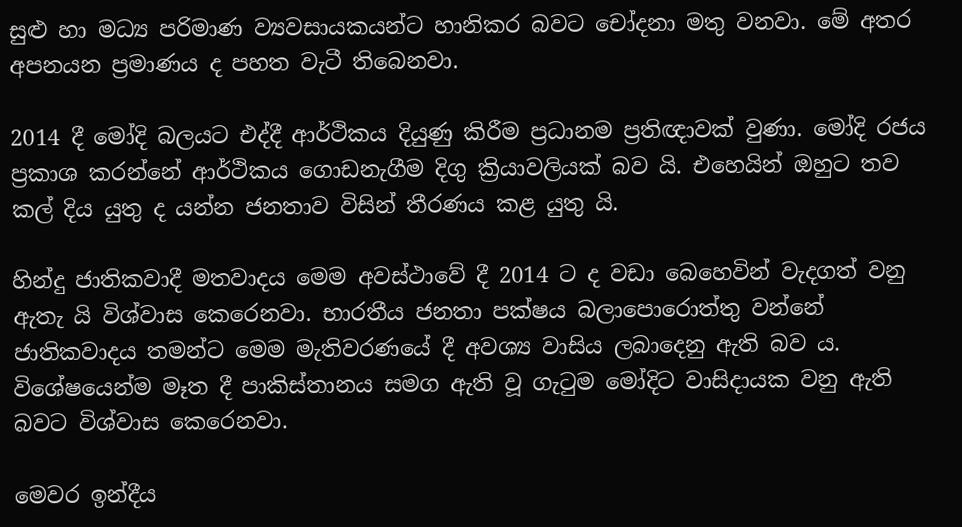සුළු හා මධ්‍ය පරිමාණ ව්‍යවසායකයන්ට හානිකර බවට චෝදනා මතු වනවා. මේ අතර අපනයන ප්‍රමාණය ද පහත වැටී තිබෙනවා.

2014 දී මෝදි බලයට එද්දී ආර්ථිකය දියුණු කිරීම ප්‍රධානම ප්‍රතිඥාවක් වුණා. මෝදි රජය ප්‍රකාශ කරන්නේ ආර්ථිකය ගොඩනැගීම දිගු ක්‍රියාවලියක් බව යි. එහෙයින් ඔහුට තව කල් දිය යුතු ද යන්න ජනතාව විසින් තීරණය කළ යුතු යි.

හින්දු ජාතිකවාදී මතවාදය මෙම අවස්ථාවේ දී 2014 ට ද වඩා බෙහෙවින් වැදගත් වනු ඇතැ යි විශ්වාස කෙරෙනවා. භාරතීය ජනතා පක්ෂය බලාපොරොත්තු වන්නේ ජාතිකවාදය තමන්ට මෙම මැතිවරණයේ දී අවශ්‍ය වාසිය ලබාදෙනු ඇති බව ය. විශේෂයෙන්ම මෑත දී පාකිස්තානය සමග ඇති වූ ගැටුම මෝදිට වාසිදායක වනු ඇති බවට විශ්වාස කෙරෙනවා.

මෙවර ඉන්දීය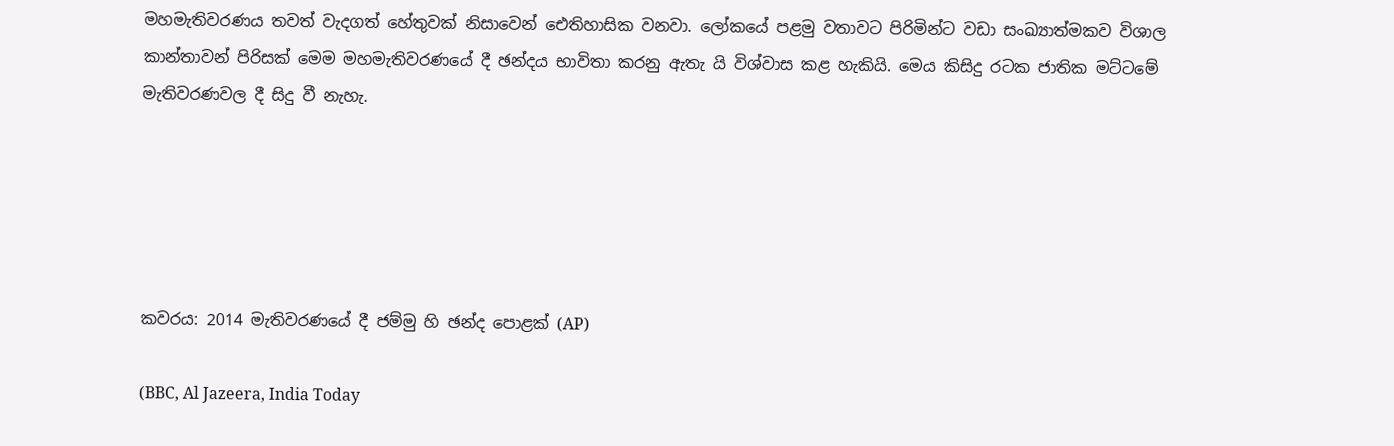මහමැතිවරණය තවත් වැදගත් හේතුවක් නිසාවෙන් ඓතිහාසික වනවා. ලෝකයේ පළමු වතාවට පිරිමින්ට වඩා සංඛ්‍යාත්මකව විශාල කාන්තාවන් පිරිසක් මෙම මහමැතිවරණයේ දී ඡන්දය භාවිතා කරනු ඇතැ යි විශ්වාස කළ හැකියි. මෙය කිසිදු රටක ජාතික මට්ටමේ මැතිවරණවල දී සිදු වී නැහැ.





කවරය: 2014 මැතිවරණයේ දී ජම්මු හි ඡන්ද පොළක් (AP)

(BBC, Al Jazeera, India Today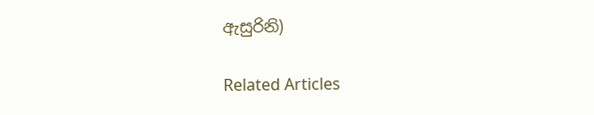ඇසුරිනි)

Related Articles